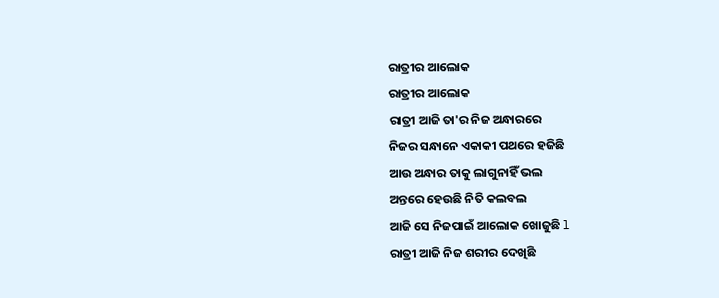ରାତ୍ରୀର ଆଲୋକ
ରାତ୍ରୀର ଆଲୋକ
ରାତ୍ରୀ ଆଜି ତା'ର ନିଜ ଅନ୍ଧାରରେ
ନିଜର ସନ୍ଧାନେ ଏକାକୀ ପଥରେ ହଜିଛି
ଆଉ ଅନ୍ଧାର ତାକୁ ଲାଗୁନାହିଁ ଭଲ
ଅନ୍ତରେ ହେଉଛି ନିତି କଲବଲ
ଆଜି ସେ ନିଜପାଇଁ ଆଲୋକ ଖୋଜୁଛି l
ରାତ୍ରୀ ଆଜି ନିଜ ଶରୀର ଦେଖିଛି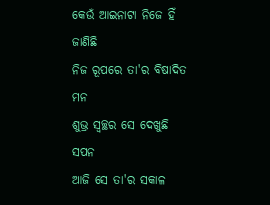କେଉଁ ଆଇନାଟା ନିଜେ ହିଁ ଜାଣିଛି
ନିଜ ରୂପରେ ତା'ର ବିଷାଦିତ ମନ
ଶୁଭ୍ର ସ୍ୱଚ୍ଛର ସେ ଦେଖୁଛି ସପନ
ଆଜି ସେ ତା'ର ସକାଳ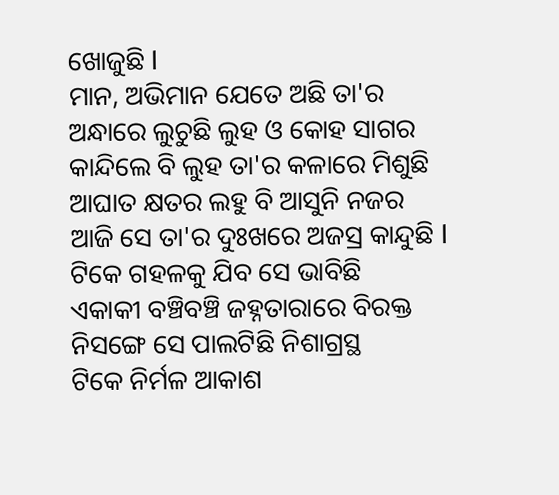ଖୋଜୁଛି l
ମାନ, ଅଭିମାନ ଯେତେ ଅଛି ତା'ର
ଅନ୍ଧାରେ ଲୁଚୁଛି ଲୁହ ଓ କୋହ ସାଗର
କାନ୍ଦିଲେ ବି ଲୁହ ତା'ର କଳାରେ ମିଶୁଛି
ଆଘାତ କ୍ଷତର ଲହୁ ବି ଆସୁନି ନଜର
ଆଜି ସେ ତା'ର ଦୁଃଖରେ ଅଜସ୍ର କାନ୍ଦୁଛି l
ଟିକେ ଗହଳକୁ ଯିବ ସେ ଭାବିଛି
ଏକାକୀ ବଞ୍ଚିବଞ୍ଚି ଜହ୍ନତାରାରେ ବିରକ୍ତ
ନିସଙ୍ଗେ ସେ ପାଲଟିଛି ନିଶାଗ୍ରସ୍ଥ
ଟିକେ ନିର୍ମଳ ଆକାଶ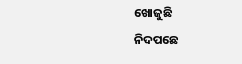ଖୋଜୁଛି
ନିଦପଛେ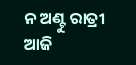ନ ଅଣ୍ଟୁ ରାତ୍ରୀ ଆଜି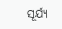ସୂର୍ଯ୍ୟ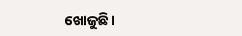ଖୋଜୁଛି।